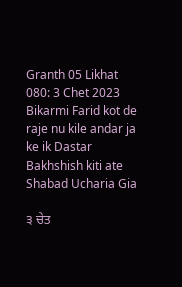Granth 05 Likhat 080: 3 Chet 2023 Bikarmi Farid kot de raje nu kile andar ja ke ik Dastar Bakhshish kiti ate Shabad Ucharia Gia

੩ ਚੇਤ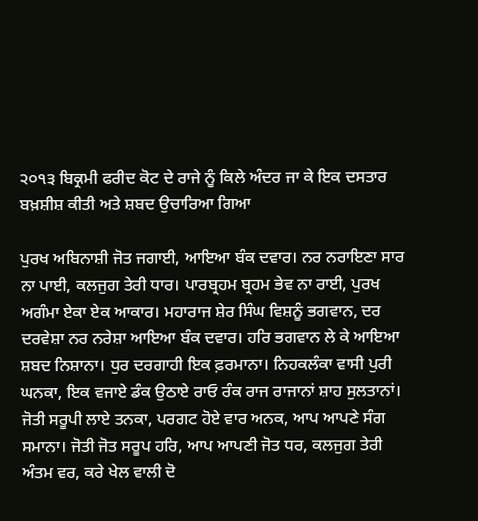੨੦੧੩ ਬਿਕ੍ਰਮੀ ਫਰੀਦ ਕੋਟ ਦੇ ਰਾਜੇ ਨੂੰ ਕਿਲੇ ਅੰਦਰ ਜਾ ਕੇ ਇਕ ਦਸਤਾਰ ਬਖ਼ਸ਼ੀਸ਼ ਕੀਤੀ ਅਤੇ ਸ਼ਬਦ ਉਚਾਰਿਆ ਗਿਆ

ਪੁਰਖ ਅਬਿਨਾਸ਼ੀ ਜੋਤ ਜਗਾਈ, ਆਇਆ ਬੰਕ ਦਵਾਰ। ਨਰ ਨਰਾਇਣਾ ਸਾਰ ਨਾ ਪਾਈ, ਕਲਜੁਗ ਤੇਰੀ ਧਾਰ। ਪਾਰਬ੍ਰਹਮ ਬ੍ਰਹਮ ਭੇਵ ਨਾ ਰਾਈ, ਪੁਰਖ ਅਗੰਮਾ ਏਕਾ ਏਕ ਆਕਾਰ। ਮਹਾਰਾਜ ਸ਼ੇਰ ਸਿੰਘ ਵਿਸ਼ਨੂੰ ਭਗਵਾਨ, ਦਰ ਦਰਵੇਸ਼ਾ ਨਰ ਨਰੇਸ਼ਾ ਆਇਆ ਬੰਕ ਦਵਾਰ। ਹਰਿ ਭਗਵਾਨ ਲੇ ਕੇ ਆਇਆ ਸ਼ਬਦ ਨਿਸ਼ਾਨਾ। ਧੁਰ ਦਰਗਾਹੀ ਇਕ ਫ਼ਰਮਾਨਾ। ਨਿਹਕਲੰਕਾ ਵਾਸੀ ਪੁਰੀ ਘਨਕਾ, ਇਕ ਵਜਾਏ ਡੰਕ ਉਠਾਏ ਰਾਓ ਰੰਕ ਰਾਜ ਰਾਜਾਨਾਂ ਸ਼ਾਹ ਸੁਲਤਾਨਾਂ। ਜੋਤੀ ਸਰੂਪੀ ਲਾਏ ਤਨਕਾ, ਪਰਗਟ ਹੋਏ ਵਾਰ ਅਨਕ, ਆਪ ਆਪਣੇ ਸੰਗ ਸਮਾਨਾ। ਜੋਤੀ ਜੋਤ ਸਰੂਪ ਹਰਿ, ਆਪ ਆਪਣੀ ਜੋਤ ਧਰ, ਕਲਜੁਗ ਤੇਰੀ ਅੰਤਮ ਵਰ, ਕਰੇ ਖੇਲ ਵਾਲੀ ਦੋ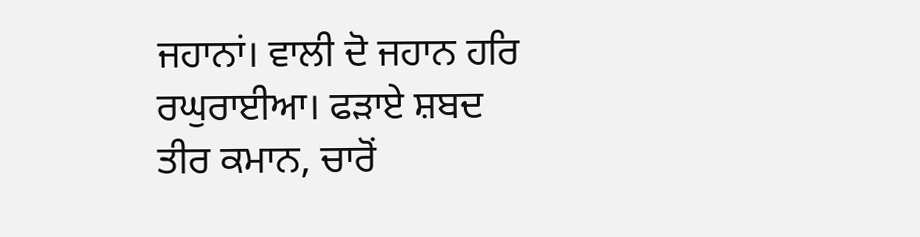ਜਹਾਨਾਂ। ਵਾਲੀ ਦੋ ਜਹਾਨ ਹਰਿ ਰਘੁਰਾਈਆ। ਫੜਾਏ ਸ਼ਬਦ ਤੀਰ ਕਮਾਨ, ਚਾਰੋਂ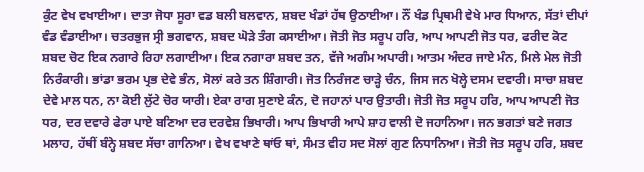ਕੁੰਟ ਵੇਖ ਵਖਾਈਆ। ਦਾਤਾ ਜੋਧਾ ਸੂਰਾ ਵਡ ਬਲੀ ਬਲਵਾਨ, ਸ਼ਬਦ ਖੰਡਾਂ ਹੱਥ ਉਠਾਈਆ। ਨੌਂ ਖੰਡ ਪ੍ਰਿਥਮੀ ਵੇਖੇ ਮਾਰ ਧਿਆਨ, ਸੱਤਾਂ ਦੀਪਾਂ ਵੰਡ ਵੰਡਾਈਆ। ਚਤਰਭੁਜ ਸ੍ਰੀ ਭਗਵਾਨ, ਸ਼ਬਦ ਘੋੜੇ ਤੰਗ ਕਸਾਈਆ। ਜੋਤੀ ਜੋਤ ਸਰੂਪ ਹਰਿ, ਆਪ ਆਪਣੀ ਜੋਤ ਧਰ, ਫਰੀਦ ਕੋਟ ਸ਼ਬਦ ਚੋਟ ਇਕ ਨਗਾਰੇ ਰਿਹਾ ਲਗਾਈਆ। ਇਕ ਨਗਾਰਾ ਸ਼ਬਦ ਤਨ, ਵੱਜੇ ਅਗੰਮ ਅਪਾਰੀ। ਆਤਮ ਅੰਦਰ ਜਾਏ ਮੰਨ, ਮਿਲੇ ਮੇਲ ਜੋਤੀ ਨਿਰੰਕਾਰੀ। ਭਾਂਡਾ ਭਰਮ ਪ੍ਰਭ ਦੇਵੇ ਭੰਨ, ਸੋਲਾਂ ਕਰੇ ਤਨ ਸ਼ਿੰਗਾਰੀ। ਜੋਤ ਨਿਰੰਜਣ ਚਾੜ੍ਹੇ ਚੰਨ, ਜਿਸ ਜਨ ਖੋਲ੍ਹੇ ਦਸਮ ਦਵਾਰੀ। ਸਾਚਾ ਸ਼ਬਦ ਦੇਵੇ ਮਾਲ ਧਨ, ਨਾ ਕੋਈ ਲੁੱਟੇ ਚੋਰ ਯਾਰੀ। ਏਕਾ ਰਾਗ ਸੁਣਾਏ ਕੰਨ, ਦੋ ਜਹਾਨਾਂ ਪਾਰ ਉਤਾਰੀ। ਜੋਤੀ ਜੋਤ ਸਰੂਪ ਹਰਿ, ਆਪ ਆਪਣੀ ਜੋਤ ਧਰ, ਦਰ ਦਵਾਰੇ ਫੇਰਾ ਪਾਏ ਬਣਿਆ ਦਰ ਦਰਵੇਸ਼ ਭਿਖਾਰੀ। ਆਪ ਭਿਖਾਰੀ ਆਪੇ ਸ਼ਾਹ ਵਾਲੀ ਦੋ ਜਹਾਨਿਆ। ਜਨ ਭਗਤਾਂ ਬਣੇ ਜਗਤ ਮਲਾਹ, ਹੱਥੀਂ ਬੰਨ੍ਹੇ ਸ਼ਬਦ ਸੱਚਾ ਗਾਨਿਆ। ਵੇਖ ਵਖਾਣੇ ਥਾਂਓ ਥਾਂ, ਸੰਮਤ ਵੀਹ ਸਦ ਸੋਲਾਂ ਗੁਣ ਨਿਧਾਨਿਆ। ਜੋਤੀ ਜੋਤ ਸਰੂਪ ਹਰਿ, ਸ਼ਬਦ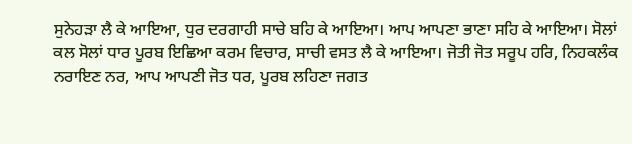ਸੁਨੇਹੜਾ ਲੈ ਕੇ ਆਇਆ, ਧੁਰ ਦਰਗਾਹੀ ਸਾਚੇ ਬਹਿ ਕੇ ਆਇਆ। ਆਪ ਆਪਣਾ ਭਾਣਾ ਸਹਿ ਕੇ ਆਇਆ। ਸੋਲਾਂ ਕਲ ਸੋਲਾਂ ਧਾਰ ਪੂਰਬ ਇਛਿਆ ਕਰਮ ਵਿਚਾਰ, ਸਾਚੀ ਵਸਤ ਲੈ ਕੇ ਆਇਆ। ਜੋਤੀ ਜੋਤ ਸਰੂਪ ਹਰਿ, ਨਿਹਕਲੰਕ ਨਰਾਇਣ ਨਰ, ਆਪ ਆਪਣੀ ਜੋਤ ਧਰ, ਪੂਰਬ ਲਹਿਣਾ ਜਗਤ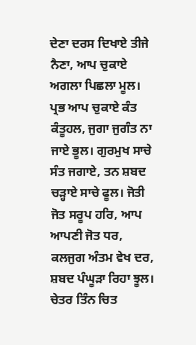ਦੇਣਾ ਦਰਸ ਦਿਖਾਏ ਤੀਜੇ ਨੈਣਾ, ਆਪ ਚੁਕਾਏ ਅਗਲਾ ਪਿਛਲਾ ਮੂਲ। ਪ੍ਰਭ ਆਪ ਚੁਕਾਏ ਕੰਤ ਕੰਤੂਹਲ, ਜੁਗਾ ਜੁਗੰਤ ਨਾ ਜਾਏ ਭੂਲ। ਗੁਰਮੁਖ ਸਾਚੇ ਸੰਤ ਜਗਾਏ, ਤਨ ਸ਼ਬਦ ਚੜ੍ਹਾਏ ਸਾਚੇ ਫੂਲ। ਜੋਤੀ ਜੋਤ ਸਰੂਪ ਹਰਿ, ਆਪ ਆਪਣੀ ਜੋਤ ਧਰ, ਕਲਜੁਗ ਅੰਤਮ ਵੇਖ ਦਰ, ਸ਼ਬਦ ਪੰਘੂੜਾ ਰਿਹਾ ਝੂਲ। ਚੇਤਰ ਤਿੰਨ ਚਿਤ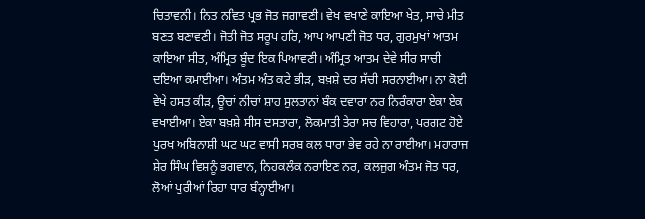ਚਿਤਾਵਨੀ। ਨਿਤ ਨਵਿਤ ਪ੍ਰਭ ਜੋਤ ਜਗਾਵਣੀ। ਵੇਖ ਵਖਾਣੇ ਕਾਇਆ ਖੇਤ, ਸਾਚੇ ਮੀਤ ਬਣਤ ਬਣਾਵਣੀ। ਜੋਤੀ ਜੋਤ ਸਰੂਪ ਹਰਿ, ਆਪ ਆਪਣੀ ਜੋਤ ਧਰ, ਗੁਰਮੁਖਾਂ ਆਤਮ ਕਾਇਆ ਸੀਤ, ਅੰਮ੍ਰਿਤ ਬੂੰਦ ਇਕ ਪਿਆਵਣੀ। ਅੰਮ੍ਰਿਤ ਆਤਮ ਦੇਵੇ ਸੀਰ ਸਾਚੀ ਦਇਆ ਕਮਾਈਆ। ਅੰਤਮ ਅੰਤ ਕਟੇ ਭੀੜ, ਬਖ਼ਸ਼ੇ ਦਰ ਸੱਚੀ ਸਰਨਾਈਆ। ਨਾ ਕੋਈ ਵੇਖੇ ਹਸਤ ਕੀੜ, ਊਚਾਂ ਨੀਚਾਂ ਸ਼ਾਹ ਸੁਲਤਾਨਾਂ ਬੰਕ ਦਵਾਰਾ ਨਰ ਨਿਰੰਕਾਰਾ ਏਕਾ ਏਕ ਵਖਾਈਆ। ਏਕਾ ਬਖ਼ਸ਼ੇ ਸੀਸ ਦਸਤਾਰਾ, ਲੋਕਮਾਤੀ ਤੇਰਾ ਸਚ ਵਿਹਾਰਾ, ਪਰਗਟ ਹੋਏ ਪੁਰਖ ਅਬਿਨਾਸ਼ੀ ਘਟ ਘਟ ਵਾਸੀ ਸਰਬ ਕਲ ਧਾਰਾ ਭੇਵ ਰਹੇ ਨਾ ਰਾਈਆ। ਮਹਾਰਾਜ ਸ਼ੇਰ ਸਿੰਘ ਵਿਸ਼ਨੂੰ ਭਗਵਾਨ, ਨਿਹਕਲੰਕ ਨਰਾਇਣ ਨਰ, ਕਲਜੁਗ ਅੰਤਮ ਜੋਤ ਧਰ, ਲੋਆਂ ਪੁਰੀਆਂ ਰਿਹਾ ਧਾਰ ਬੰਨ੍ਹਾਈਆ।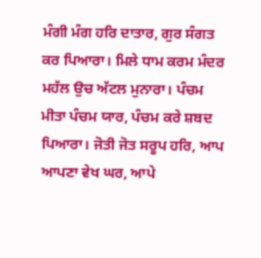ਮੰਗੀ ਮੰਗ ਹਰਿ ਦਾਤਾਰ, ਗੁਰ ਸੰਗਤ ਕਰ ਪਿਆਰਾ। ਮਿਲੇ ਧਾਮ ਕਰਮ ਮੰਦਰ ਮਹੱਲ ਉਚ ਅੱਟਲ ਮੁਨਾਰਾ। ਪੰਚਮ ਮੀਤਾ ਪੰਚਮ ਯਾਰ, ਪੰਚਮ ਕਰੇ ਸ਼ਬਦ ਪਿਆਰਾ। ਜੋਤੀ ਜੋਤ ਸਰੂਪ ਹਰਿ, ਆਪ ਆਪਣਾ ਵੇਖ ਘਰ, ਆਪੇ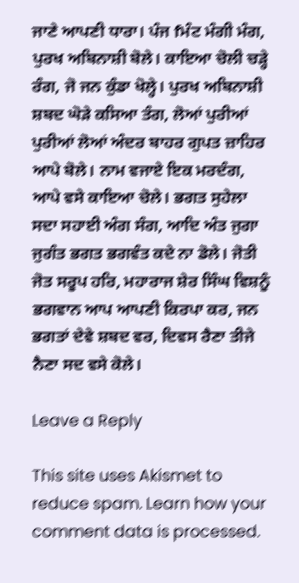ਜਾਣੇ ਆਪਣੀ ਧਾਰਾ। ਪੰਜ fਮੰਟ ਮੰਗੀ ਮੰਗ, ਪੁਰਖ ਅਬਿਨਾਸ਼ੀ ਬੋਲੇ। ਕਾਇਆ ਚੋਲੀ ਚੜ੍ਹੇ ਰੰਗ, ਜੋ ਜਨ ਕੁੰਡਾ ਖੋਲ੍ਹੇ। ਪੁਰਖ ਅਬਿਨਾਸ਼ੀ ਸ਼ਬਦ ਘੋੜੇ ਕਸਿਆ ਤੰਗ, ਲੋਆਂ ਪੁਰੀਆਂ ਪੁਰੀਆਂ ਲੋਆਂ ਅੰਦਰ ਬਾਹਰ ਗੁਪਤ ਜ਼ਾਹਿਰ ਆਪੇ ਬੋਲੇ। ਨਾਮ ਵਜਾਏ ਇਕ ਮਰਦੰਗ, ਆਪੇ ਵਸੇ ਕਾਇਆ ਚੋਲੇ। ਭਗਤ ਸੁਹੇਲਾ ਸਦਾ ਸਹਾਈ ਅੰਗ ਸੰਗ, ਆਦਿ ਅੰਤ ਜੁਗਾ ਜੁਗੰਤ ਭਗਤ ਭਗਵੰਤ ਕਦੇ ਨਾ ਡੋਲੇ। ਜੋਤੀ ਜੋਤ ਸਰੂਪ ਹਰਿ, ਮਹਾਰਾਜ ਸ਼ੇਰ ਸਿੰਘ ਵਿਸ਼ਨੂੰ ਭਗਵਾਨ ਆਪ ਆਪਣੀ ਕਿਰਪਾ ਕਰ, ਜਨ ਭਗਤਾਂ ਦੇਵੇ ਸ਼ਬਦ ਵਰ, ਦਿਵਸ ਰੈਣਾ ਤੀਜੇ ਨੈਣਾ ਸਦ ਵਸੇ ਕੋਲੇ।

Leave a Reply

This site uses Akismet to reduce spam. Learn how your comment data is processed.